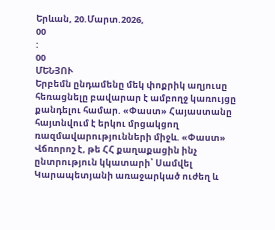Երևան, 20.Մարտ.2026,
00
:
00
ՄԵՆՅՈՒ
Երբեմն ընդամենը մեկ փոքրիկ աղյուսը հեռացնելը բավարար է ամբողջ կառույցը քանդելու համար. «Փաստ» Հայաստանը հայտնվում է երկու մրցակցող ռազմավարությունների միջև. «Փաստ» Վճռորոշ է, թե ՀՀ քաղաքացին ինչ ընտրություն կկատարի՝ Սամվել Կարապետյանի առաջարկած ուժեղ և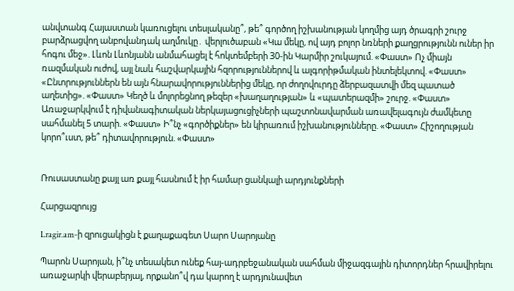անվտանգ Հայաստան կառուցելու տեսլականը՞, թե՞ գործող իշխանության կողմից այդ ծրագրի շուրջ բարձրացվող անբովանդակ աղմուկը․ վերլուծաբան «Կա մեկը, ով այդ բոլոր նռների քաղցրությունն ուներ իր հոգու մեջ». Լևոն Լևոնյանն անմահացել է հոկտեմբերի 30-ին Կարմիր շուկայում. «Փաստ» Ոչ միայն ռազմական ուժով, այլ նաև հաշվարկային հզորություններով և ալգորիթմական ինտելեկտով. «Փաստ» «Ընտրություններն են այն հնարավորություններից մեկը, որ ժողովուրդը ձերբազատվի մեզ պատած աղետից». «Փաստ» Կեղծ և մոլորեցնող թեզեր «խաղաղության» և «պատերազմի» շուրջ. «Փաստ» Առաջարկվում է դիվանագիտական ներկայացուցիչների պաշտոնավարման առավելագույն ժամկետը սահմանել 5 տարի. «Փաստ» Ի՞նչ «գործիքներ» են կիրառում իշխանությունները. «Փաստ» Հիշողության կորո՞ւստ, թե՞ դիտավորություն. «Փաստ»


Ռուսաստանը քայլ առ քայլ հասնում է իր համար ցանկալի արդյունքների

Հարցազրույց

Lragir.am-ի զրուցակիցն է քաղաքագետ Սարո Սարոյանը

Պարոն Սարոյան, ի՞նչ տեսակետ ունեք հայ-ադրբեջանական սահման միջազգային դիտորդներ հրավիրելու առաջարկի վերաբերյալ, որքանո՞վ դա կարող է արդյունավետ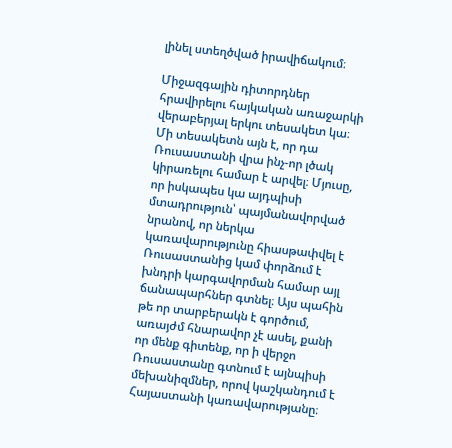լինել ստեղծված իրավիճակում։

Միջազգային դիտորդներ հրավիրելու հայկական առաջարկի վերաբերյալ երկու տեսակետ կա։ Մի տեսակետն այն է, որ դա Ռուսաստանի վրա ինչ-որ լծակ կիրառելու համար է արվել։ Մյուսը, որ իսկապես կա այդպիսի մտադրություն՝ պայմանավորված նրանով, որ ներկա կառավարությունը հիասթափվել է Ռուսաստանից կամ փորձում է խնդրի կարգավորման համար այլ ճանապարհներ գտնել։ Այս պահին թե որ տարբերակն է գործում, առայժմ հնարավոր չէ ասել, քանի որ մենք գիտենք, որ ի վերջո Ռուսաստանը գտնում է այնպիսի մեխանիզմներ, որով կաշկանդում է Հայաստանի կառավարությանը։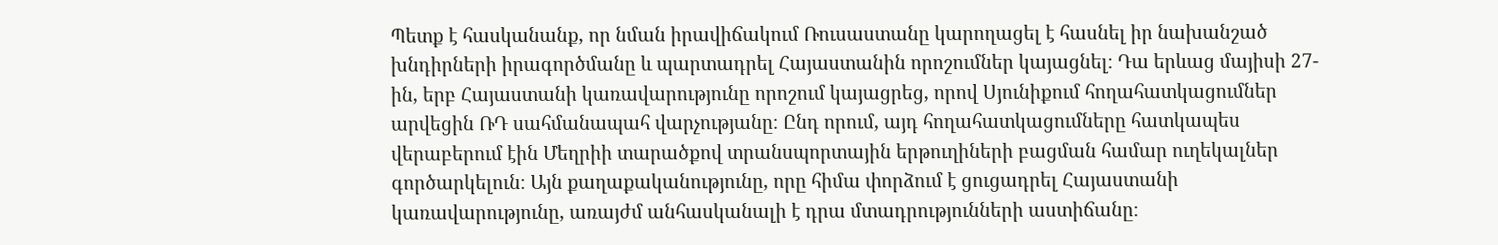Պետք է հասկանանք, որ նման իրավիճակում Ռուսաստանը կարողացել է հասնել իր նախանշած խնդիրների իրագործմանը և պարտադրել Հայաստանին որոշումներ կայացնել։ Դա երևաց մայիսի 27-ին, երբ Հայաստանի կառավարությունը որոշում կայացրեց, որով Սյունիքում հողահատկացումներ արվեցին ՌԴ սահմանապահ վարչությանը։ Ընդ որում, այդ հողահատկացումները հատկապես վերաբերում էին Մեղրիի տարածքով տրանսպորտային երթուղիների բացման համար ուղեկալներ գործարկելուն։ Այն քաղաքականությունը, որը հիմա փորձում է ցուցադրել Հայաստանի կառավարությունը, առայժմ անհասկանալի է դրա մտադրությունների աստիճանը։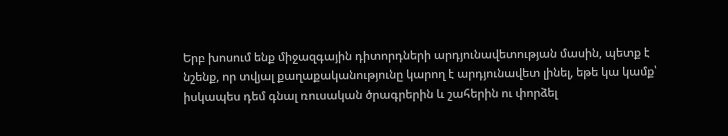Երբ խոսում ենք միջազգային դիտորդների արդյունավետության մասին, պետք է նշենք, որ տվյալ քաղաքականությունը կարող է արդյունավետ լինել, եթե կա կամք՝ իսկապես դեմ գնալ ռուսական ծրագրերին և շահերին ու փորձել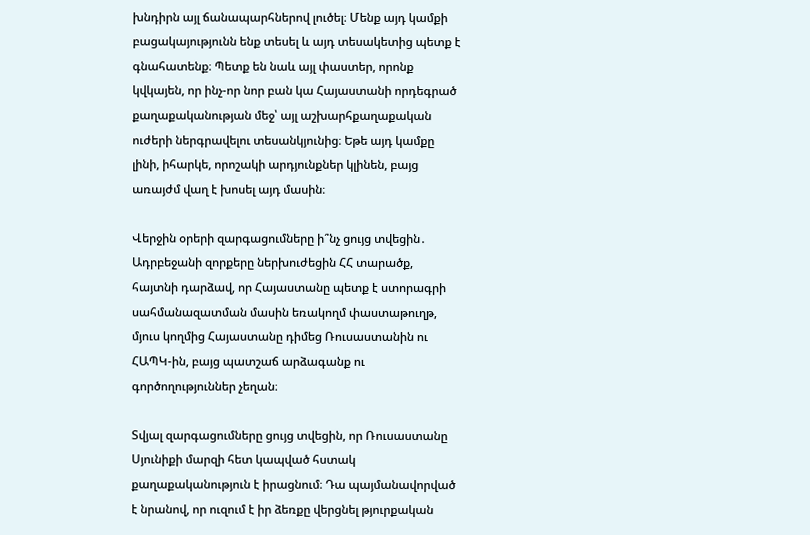խնդիրն այլ ճանապարհներով լուծել։ Մենք այդ կամքի բացակայությունն ենք տեսել և այդ տեսակետից պետք է գնահատենք։ Պետք են նաև այլ փաստեր, որոնք կվկայեն, որ ինչ-որ նոր բան կա Հայաստանի որդեգրած քաղաքականության մեջ՝ այլ աշխարհքաղաքական ուժերի ներգրավելու տեսանկյունից։ Եթե այդ կամքը լինի, իհարկե, որոշակի արդյունքներ կլինեն, բայց առայժմ վաղ է խոսել այդ մասին։

Վերջին օրերի զարգացումները ի՞նչ ցույց տվեցին․ Ադրբեջանի զորքերը ներխուժեցին ՀՀ տարածք, հայտնի դարձավ, որ Հայաստանը պետք է ստորագրի սահմանազատման մասին եռակողմ փաստաթուղթ, մյուս կողմից Հայաստանը դիմեց Ռուսաստանին ու ՀԱՊԿ-ին, բայց պատշաճ արձագանք ու գործողություններ չեղան։

Տվյալ զարգացումները ցույց տվեցին, որ Ռուսաստանը Սյունիքի մարզի հետ կապված հստակ քաղաքականություն է իրացնում։ Դա պայմանավորված է նրանով, որ ուզում է իր ձեռքը վերցնել թյուրքական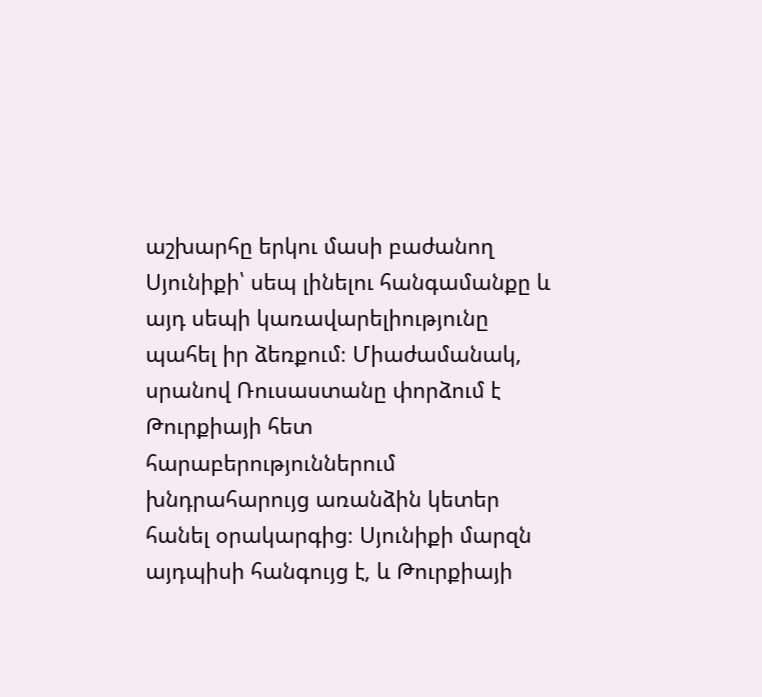աշխարհը երկու մասի բաժանող Սյունիքի՝ սեպ լինելու հանգամանքը և այդ սեպի կառավարելիությունը պահել իր ձեռքում։ Միաժամանակ, սրանով Ռուսաստանը փորձում է Թուրքիայի հետ հարաբերություններում խնդրահարույց առանձին կետեր հանել օրակարգից։ Սյունիքի մարզն այդպիսի հանգույց է, և Թուրքիայի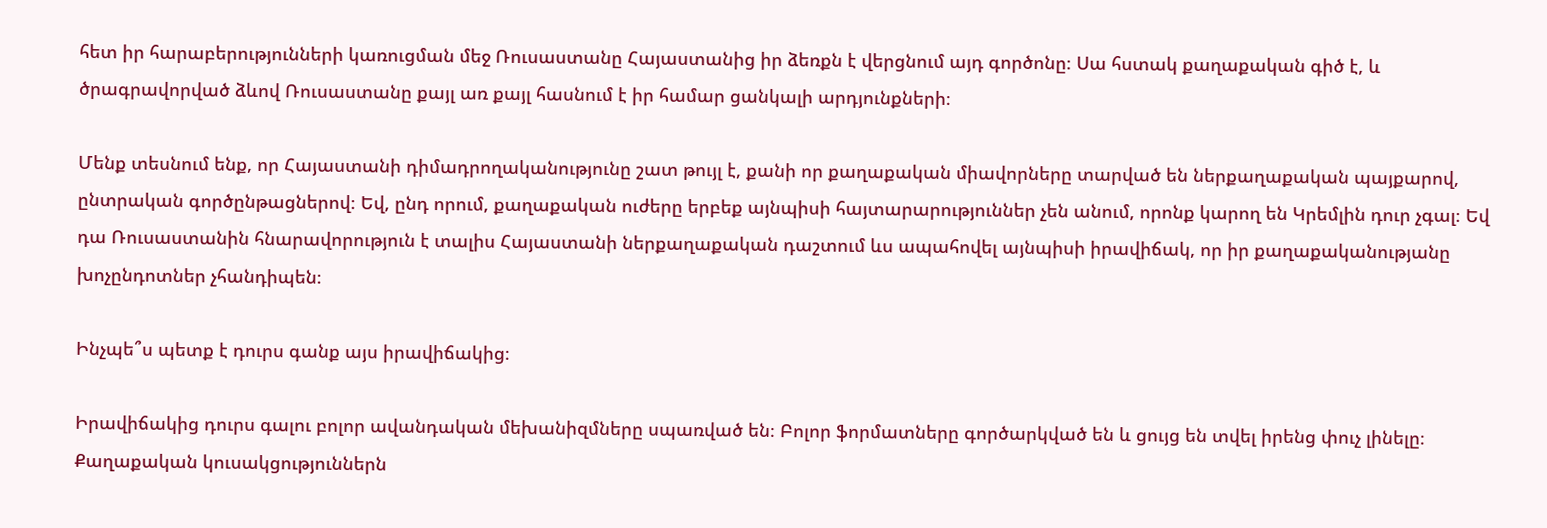հետ իր հարաբերությունների կառուցման մեջ Ռուսաստանը Հայաստանից իր ձեռքն է վերցնում այդ գործոնը։ Սա հստակ քաղաքական գիծ է, և ծրագրավորված ձևով Ռուսաստանը քայլ առ քայլ հասնում է իր համար ցանկալի արդյունքների։

Մենք տեսնում ենք, որ Հայաստանի դիմադրողականությունը շատ թույլ է, քանի որ քաղաքական միավորները տարված են ներքաղաքական պայքարով, ընտրական գործընթացներով։ Եվ, ընդ որում, քաղաքական ուժերը երբեք այնպիսի հայտարարություններ չեն անում, որոնք կարող են Կրեմլին դուր չգալ։ Եվ դա Ռուսաստանին հնարավորություն է տալիս Հայաստանի ներքաղաքական դաշտում ևս ապահովել այնպիսի իրավիճակ, որ իր քաղաքականությանը խոչընդոտներ չհանդիպեն։

Ինչպե՞ս պետք է դուրս գանք այս իրավիճակից։

Իրավիճակից դուրս գալու բոլոր ավանդական մեխանիզմները սպառված են։ Բոլոր ֆորմատները գործարկված են և ցույց են տվել իրենց փուչ լինելը։ Քաղաքական կուսակցություններն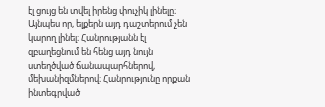էլ ցույց են տվել իրենց փուչիկ լինելը։ Այնպես որ, ելքերն այդ դաշտերում չեն կարող լինել։ Հանրությանն էլ զբաղեցնում են հենց այդ նույն ստեղծված ճանապարհներով, մեխանիզմներով։ Հանրությունը որքան ինտեգրված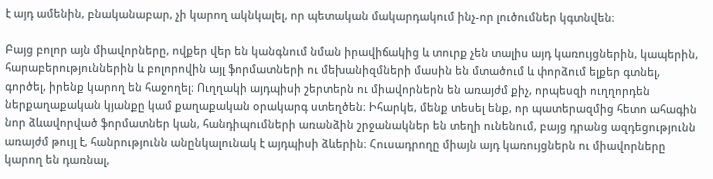է այդ ամենին, բնականաբար, չի կարող ակնկալել, որ պետական մակարդակում ինչ-որ լուծումներ կգտնվեն։

Բայց բոլոր այն միավորները, ովքեր վեր են կանգնում նման իրավիճակից և տուրք չեն տալիս այդ կառույցներին, կապերին, հարաբերություններին և բոլորովին այլ ֆորմատների ու մեխանիզմների մասին են մտածում և փորձում ելքեր գտնել, գործել, իրենք կարող են հաջողել։ Ուղղակի այդպիսի շերտերն ու միավորներն են առայժմ քիչ, որպեսզի ուղղորդեն ներքաղաքական կյանքը կամ քաղաքական օրակարգ ստեղծեն։ Իհարկե, մենք տեսել ենք, որ պատերազմից հետո ահագին նոր ձևավորված ֆորմատներ կան, հանդիպումների առանձին շրջանակներ են տեղի ունենում, բայց դրանց ազդեցությունն առայժմ թույլ է, հանրությունն անընկալունակ է այդպիսի ձևերին։ Հուսադրողը միայն այդ կառույցներն ու միավորները կարող են դառնալ,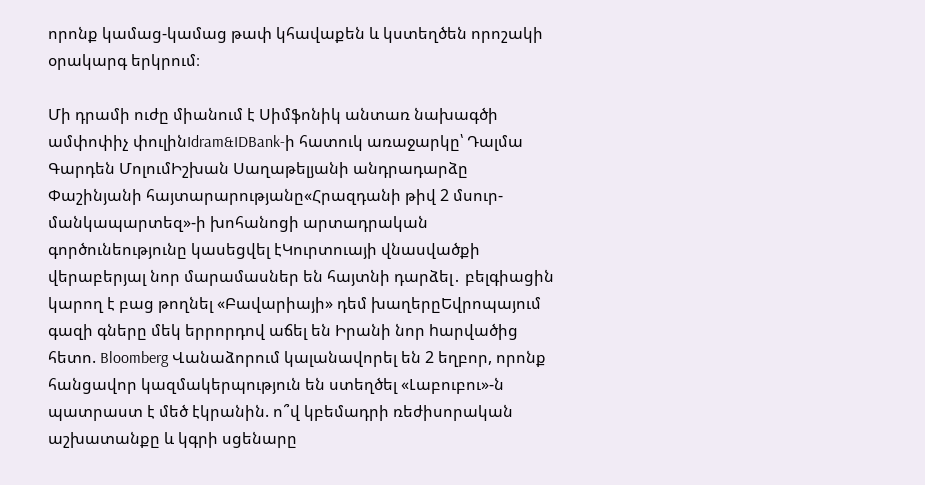որոնք կամաց-կամաց թափ կհավաքեն և կստեղծեն որոշակի օրակարգ երկրում։

Մի դրամի ուժը միանում է Սիմֆոնիկ անտառ նախագծի ամփոփիչ փուլինIdram&IDBank-ի հատուկ առաջարկը՝ Դալմա Գարդեն ՄոլումԻշխան Սաղաթելյանի անդրադարձը Փաշինյանի հայտարարությանը«Հրազդանի թիվ 2 մսուր-մանկապարտեզ»-ի խոհանոցի արտադրական գործունեությունը կասեցվել էԿուրտուայի վնասվածքի վերաբերյալ նոր մարամասներ են հայտնի դարձել․ բելգիացին կարող է բաց թողնել «Բավարիայի» դեմ խաղերըԵվրոպայում գազի գները մեկ երրորդով աճել են Իրանի նոր hարվածից հետո. Bloomberg Վանաձորում կալանավորել են 2 եղբոր, որոնք հանցավոր կազմակերպություն են ստեղծել «Լաբուբու»-ն պատրաստ է մեծ էկրանին. ո՞վ կբեմադրի ռեժիսորական աշխատանքը և կգրի սցենարը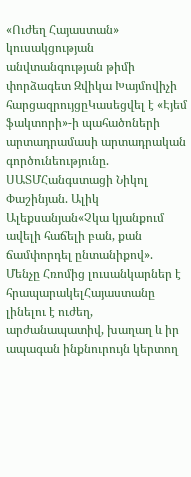«Ուժեղ Հայաստան» կուսակցության անվտանգության թիմի փորձագետ Զվիկա Խայմովիչի հարցազրույցըԿասեցվել է «Էյեմ ֆակտորի»-ի պահածոների արտադրամասի արտադրական գործունեությունը. ՍԱՏՄՀանգստացի Նիկոլ Փաշինյան. Ալիկ Ալեքսանյան«Չկա կյանքում ավելի հաճելի բան, քան ճամփորդել ընտանիքով». Մենչը Հռոմից լուսանկարներ է հրապարակելՀայաստանը լինելու է ուժեղ, արժանապատիվ, խաղաղ և իր ապագան ինքնուրույն կերտող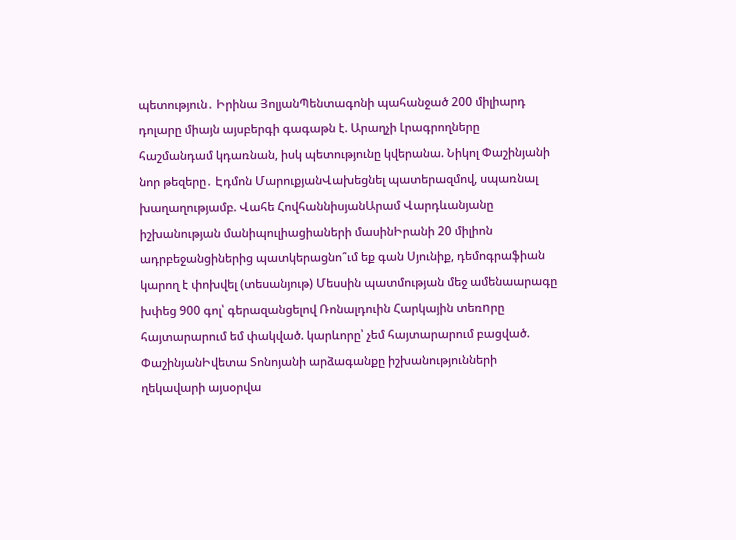պետություն․ Իրինա ՅոլյանՊենտագոնի պահանջած 200 միլիարդ դոլարը միայն այսբերգի գագաթն է. Արաղչի Լրագրողները հաշմանդամ կդառնան, իսկ պետությունը կվերանա. Նիկոլ Փաշինյանի նոր թեզերը․ Էդմոն ՄարուքյանՎախեցնել պատերազմով, սպառնալ խաղաղությամբ. Վահե ՀովհաննիսյանԱրամ Վարդևանյանը իշխանության մանիպուլիացիաների մասինԻրանի 20 միլիոն ադրբեջանցիներից պատկերացնո՞ւմ եք գան Սյունիք, դեմոգրաֆիան կարող է փոխվել (տեսանյութ) Մեսսին պատմության մեջ ամենաարագը խփեց 900 գոլ՝ գերազանցելով Ռոնալդուին Հարկային տեռnրը հայտարարում եմ փակված. կարևորը՝ չեմ հայտարարում բացված. ՓաշինյանԻվետա Տոնոյանի արձագանքը իշխանությունների ղեկավարի այսօրվա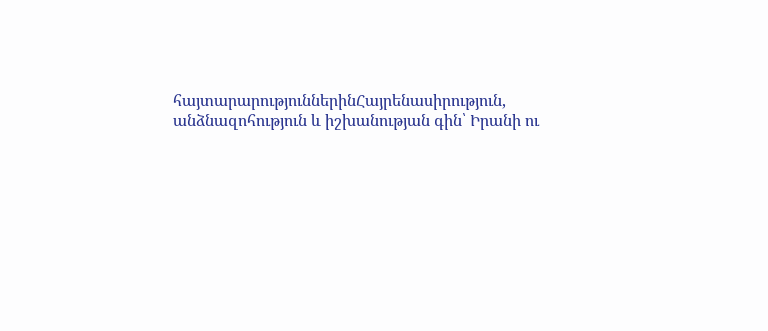հայտարարություններինՀայրենասիրություն, անձնազոհություն և իշխանության գին՝ Իրանի ու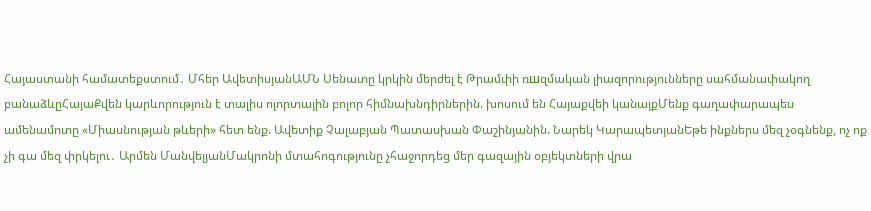Հայաստանի համատեքստում․ Մհեր ԱվետիսյանԱՄՆ Սենատը կրկին մերժել է Թրամփի ռшզմական լիազորությունները սահմանափակող բանաձևըՀայաՔվեն կարևորություն է տալիս ոլորտային բոլոր հիմնախնդիրներին. խոսում են Հայաքվեի կանայքՄենք գաղափարապես ամենամոտը «Միասնության թևերի» հետ ենք. Ավետիք Չալաբյան Պատասխան Փաշինյանին. Նարեկ ԿարապետյանԵթե ինքներս մեզ չօգնենք, ոչ ոք չի գա մեզ փրկելու․ Արմեն ՄանվելյանՄակրոնի մտահոգությունը չհաջորդեց մեր գազային օբյեկտների վրա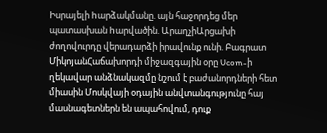Իսրայելի hարձակմանը. այն հաջորդեց մեր պատասխան hարվածին. ԱրաղչիԱրցախի ժողովուրդը վերադարձի իրավունք ունի. Բագրատ ՄիկոյանՀաճախորդի միջազգային օրը Ucom-ի ղեկավար անձնակազմը նշում է բաժանորդների հետ միասին Մոսկվայի օդային անվտանգությունը հայ մասնագետներն են ապահովում, դուք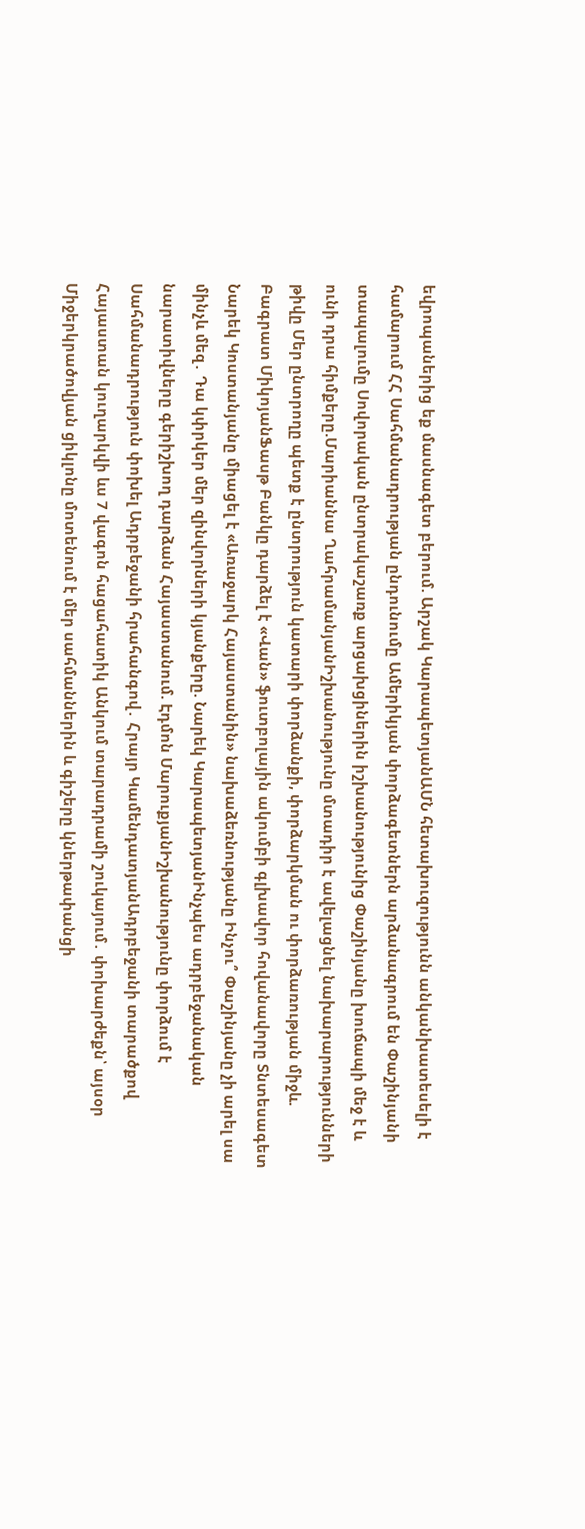եվրոպաներից եք մասնագետ բերում. Արշակ ԿարապետյանԱՄՆ հետախուզությունն անկանխատեսելի է համարում ՀՀ Սահմանադրության ընդունումը Ամերիկյան փորձագետներն արձանագրում են Փաշինյանի տապալումը Սովորական ընտրակաշառք արցախցիներին իշխանությունից Փաշինյանը խուճապի մեջ է և ունի դրա հիմքերը.Մարիաննա ՂահրամանյանԻշխանությունը մտադիր է ավելացնել նախարարությունների թիվը Մեր ընտրողը պետք է ընտրություն կատարի փորձանքի, փորձարկման ու փորձառության միջև. Բագրատ ՄիկոյանՖասթ Բանկը դարձել է «Վան» ֆուտբոլային ակումբի գլխավոր հովանավորը Տնտեսագետ Նարեկ Կոստանյանը միացել է «Առաջարկ Հայաստանին» նախաձեռնությանը Ինչու՞ Փաշինյանը չի արել սա մինչև մեզ․ Դա կփրկեր մեր զինվորների կյանքերը. Նարեկ ԿարապետյանԻնչպես ադրբեջանական նարատիվները գերիշխող դարձան Հայաստանում. Էդմոն ՄարուքյանԻշխանությունը փորձում է Սահմանադրություն փոխել Ադրբեջանի հրահանգով․ Հրայր ԿամենդատյանԱդրբեջանի տարածքով Հայաստան կուղարկվի ևս 7 վագոն հացահատիկ Անկում տարադրամի շուկայում․ փոխարժեքն՝ այսօր Միջերկրածովյան ցիկլոնը մոտենում է մեր սահմաններին և գիշերը կներթափանցի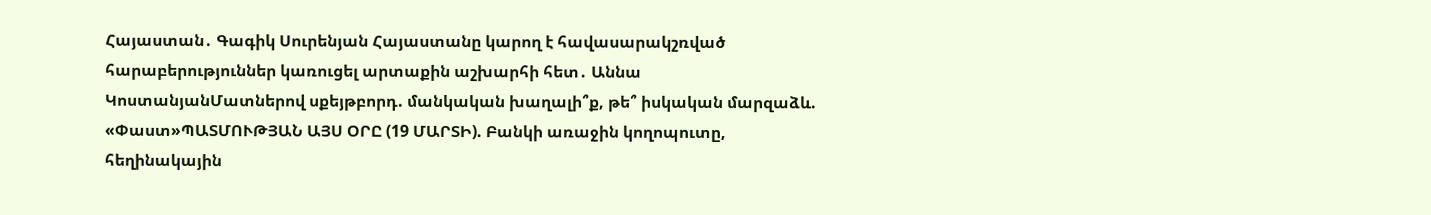Հայաստան․ Գագիկ Սուրենյան Հայաստանը կարող է հավասարակշռված հարաբերություններ կառուցել արտաքին աշխարհի հետ․ Աննա ԿոստանյանՄատներով սքեյթբորդ. մանկական խաղալի՞ք, թե՞ իսկական մարզաձև. «Փաստ»ՊԱՏՄՈՒԹՅԱՆ ԱՅՍ ՕՐԸ (19 ՄԱՐՏԻ). Բանկի առաջին կողոպուտը, հեղինակային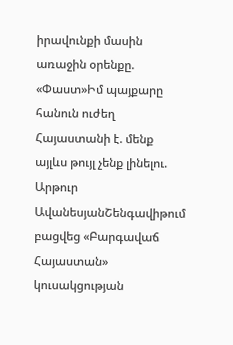իրավունքի մասին առաջին օրենքը. «Փաստ»Իմ պայքարը հանուն ուժեղ Հայաստանի է. մենք այլևս թույլ չենք լինելու. Արթուր ԱվանեսյանՇենգավիթում բացվեց «Բարգավաճ Հայաստան» կուսակցության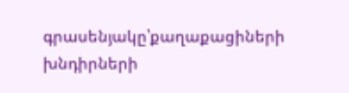գրասենյակը՝քաղաքացիների խնդիրների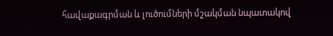հավաքագրման և լուծումների մշակման նպատակով